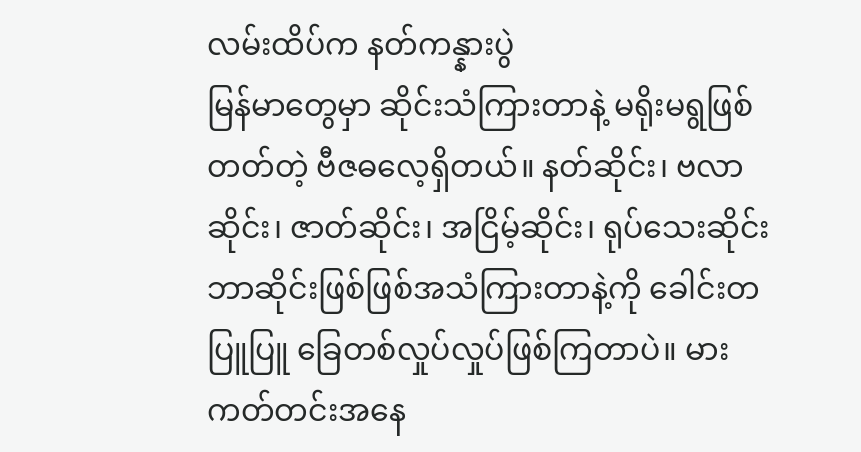လမ်းထိပ်က နတ်ကန္နားပွဲ
မြန်မာတွေမှာ ဆိုင်းသံကြားတာနဲ့ မရိုးမရွဖြစ်တတ်တဲ့ ဗီဇဓလေ့ရှိတယ်။ နတ်ဆိုင်း၊ ဗလာဆိုင်း၊ ဇာတ်ဆိုင်း၊ အငြိမ့်ဆိုင်း၊ ရုပ်သေးဆိုင်း ဘာဆိုင်းဖြစ်ဖြစ်အသံကြားတာနဲ့ကို ခေါင်းတပြူပြူ ခြေတစ်လှုပ်လှုပ်ဖြစ်ကြတာပဲ။ မားကတ်တင်းအနေ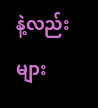နဲ့လည်း များ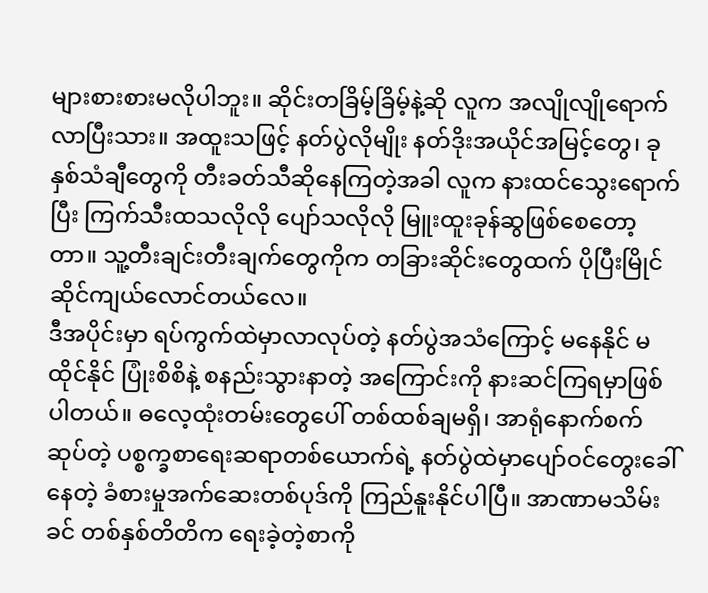များစားစားမလိုပါဘူး။ ဆိုင်းတခြိမ့်ခြိမ့်နဲ့ဆို လူက အလျိုလျိုရောက်လာပြီးသား။ အထူးသဖြင့် နတ်ပွဲလိုမျိုး နတ်ဒိုးအယိုင်အမြင့်တွေ၊ ခုနှစ်သံချီတွေကို တီးခတ်သီဆိုနေကြတဲ့အခါ လူက နားထင်သွေးရောက်ပြီး ကြက်သီးထသလိုလို ပျော်သလိုလို မြူးထူးခုန်ဆွဖြစ်စေတော့တာ။ သူ့တီးချင်းတီးချက်တွေကိုက တခြားဆိုင်းတွေထက် ပိုပြီးမြိုင်ဆိုင်ကျယ်လောင်တယ်လေ။
ဒီအပိုင်းမှာ ရပ်ကွက်ထဲမှာလာလုပ်တဲ့ နတ်ပွဲအသံကြောင့် မနေနိုင် မထိုင်နိုင် ပြုံးစိစိနဲ့ စနည်းသွားနာတဲ့ အကြောင်းကို နားဆင်ကြရမှာဖြစ်ပါတယ်။ ဓလေ့ထုံးတမ်းတွေပေါ် တစ်ထစ်ချမရှိ၊ အာရုံနောက်စက်ဆုပ်တဲ့ ပစ္စက္ခစာရေးဆရာတစ်ယောက်ရဲ့ နတ်ပွဲထဲမှာပျော်ဝင်တွေးခေါ်နေတဲ့ ခံစားမှုအက်ဆေးတစ်ပုဒ်ကို ကြည်နူးနိုင်ပါပြီ။ အာဏာမသိမ်းခင် တစ်နှစ်တိတိက ရေးခဲ့တဲ့စာကို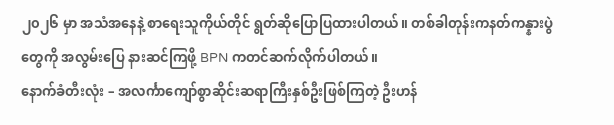၂၀၂၆ မှာ အသံအနေနဲ့ စာရေးသူကိုယ်တိုင် ရွတ်ဆိုပြောပြထားပါတယ်။ တစ်ခါတုန်းကနတ်ကန္နားပွဲတွေကို အလွမ်းပြေ နားဆင်ကြဖို့ BPN ကတင်ဆက်လိုက်ပါတယ်။
နောက်ခံတီးလုံး – အလင်္ကာကျော်စွာဆိုင်းဆရာကြီးနှစ်ဦးဖြစ်ကြတဲ့ ဦးဟန်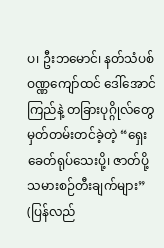ပ၊ ဦးဘမောင်၊ နတ်သံပစ် ဝဏ္ဏကျော်ထင် ဒေါ်အောင်ကြည်နဲ့ တခြားပုဂ္ဂိုလ်တွေ မှတ်တမ်းတင်ခဲ့တဲ့ “ရှေးခေတ်ရုပ်သေးပို့၊ ဇာတ်ပို့ သမားစဉ်တီးချက်များ” (ပြန်လည်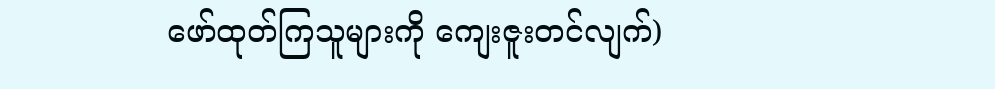ဖော်ထုတ်ကြသူများကို ကျေးဇူးတင်လျက်)